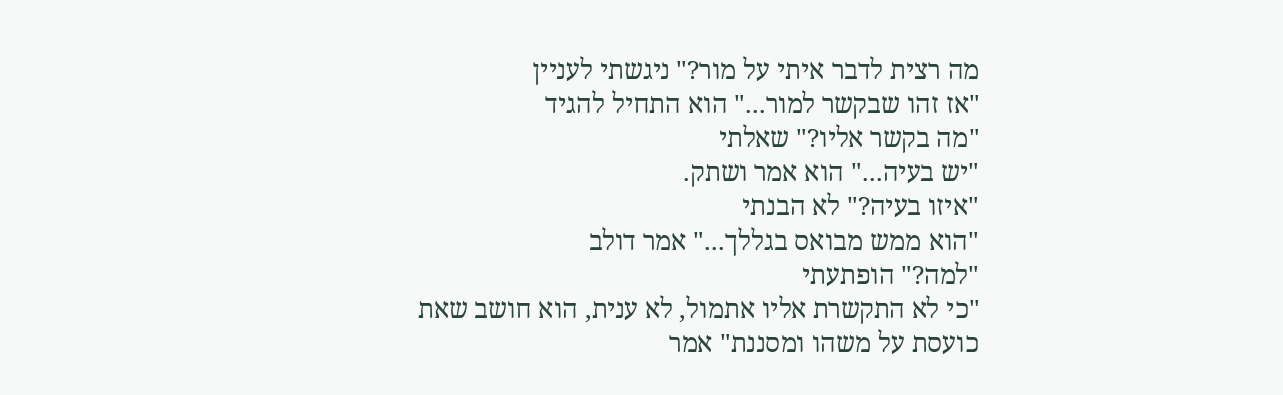מה רצית לדבר איתי על מור?" ניגשתי לעניין
"אז זהו שבקשר למור..." הוא התחיל להגיד
"מה בקשר אליו?" שאלתי
"יש בעיה..." הוא אמר ושתק.
"איזו בעיה?" לא הבנתי
"הוא ממש מבואס בגללך..." אמר דולב
"למה?" הופתעתי
"כי לא התקשרת אליו אתמול, לא ענית, הוא חושב שאת כועסת על משהו ומסננת" אמר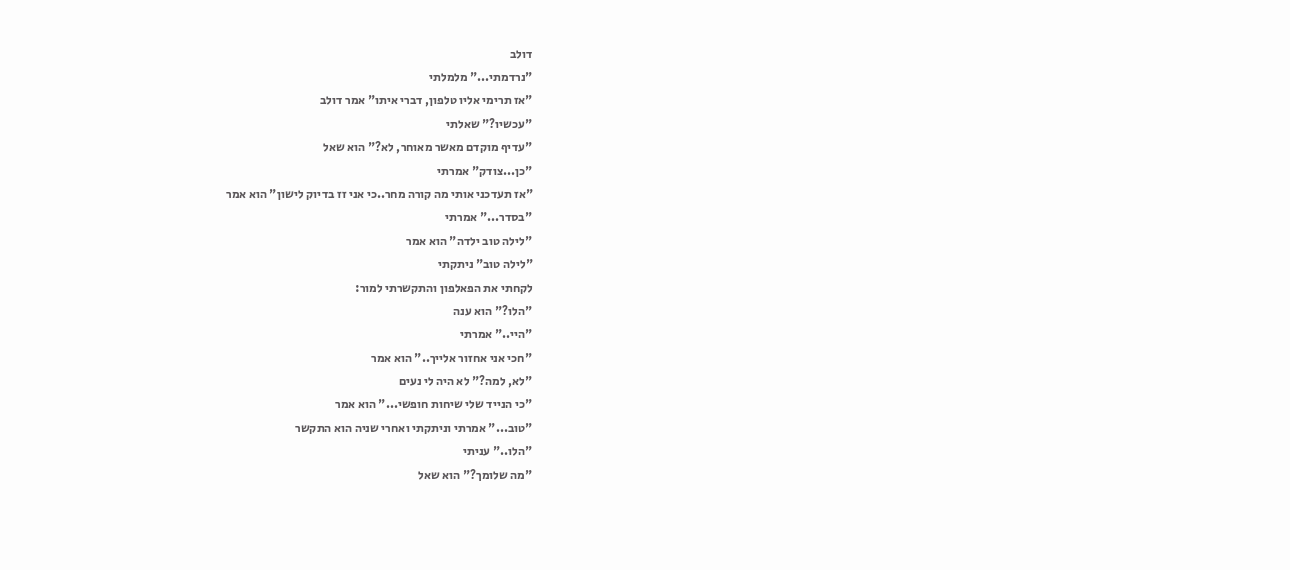דולב
"נרדמתי..." מלמלתי
"אז תרימי אליו טלפון, דברי איתו" אמר דולב
"עכשיו?" שאלתי
"עדיף מוקדם מאשר מאוחר, לא?" הוא שאל
"כן...צודק" אמרתי
"אז תעדכני אותי מה קורה מחר..כי אני זז בדיוק לישון" הוא אמר
"בסדר..." אמרתי
"לילה טוב ילדה" הוא אמר
"לילה טוב" ניתקתי
לקחתי את הפאלפון והתקשרתי למור:
"הלו?" הוא ענה
"היי.." אמרתי
"חכי אני אחזור אלייך.." הוא אמר
"לא, למה?" לא היה לי נעים
"כי הנייד שלי שיחות חופשי..." הוא אמר
"טוב..." אמרתי וניתקתי ואחרי שניה הוא התקשר
"הלו.." עניתי
"מה שלומך?" הוא שאל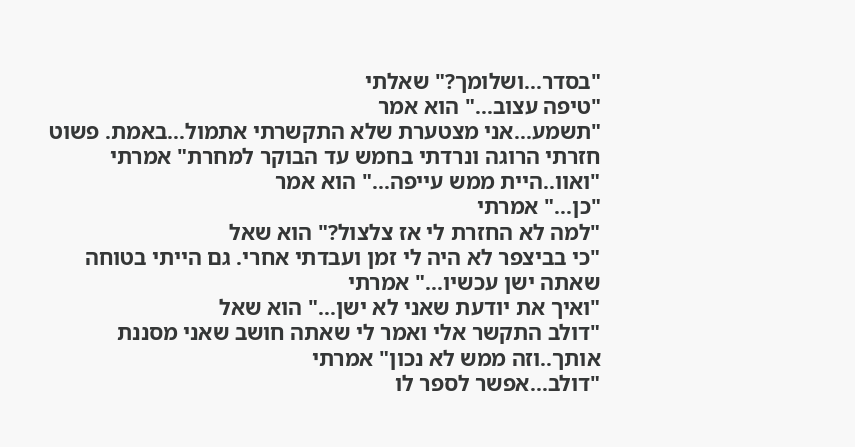"בסדר...ושלומך?" שאלתי
"טיפה עצוב..." הוא אמר
"תשמע...אני מצטערת שלא התקשרתי אתמול...באמת. פשוט חזרתי הרוגה ונרדתי בחמש עד הבוקר למחרת" אמרתי
"ואוו..היית ממש עייפה..." הוא אמר
"כן..." אמרתי
"למה לא החזרת לי אז צלצול?" הוא שאל
"כי בביצפר לא היה לי זמן ועבדתי אחרי. גם הייתי בטוחה שאתה ישן עכשיו..." אמרתי
"ואיך את יודעת שאני לא ישן..." הוא שאל
"דולב התקשר אלי ואמר לי שאתה חושב שאני מסננת אותך..וזה ממש לא נכון" אמרתי
"דולב...אפשר לספר לו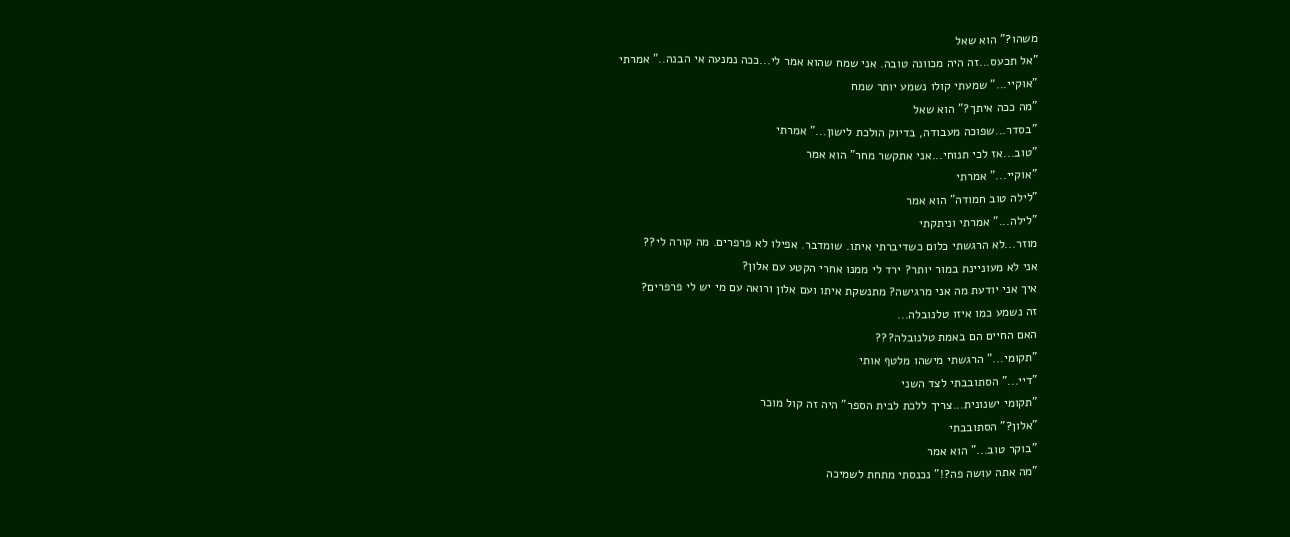משהו?" הוא שאל
"אל תכעס...זה היה מכוונה טובה. אני שמח שהוא אמר לי...ככה נמנעה אי הבנה.." אמרתי
"אוקיי..." שמעתי קולו נשמע יותר שמח
"מה ככה איתך?" הוא שאל
"בסדר...שפוכה מעבודה, בדיוק הולכת לישון..." אמרתי
"טוב...אז לכי תנוחי...אני אתקשר מחר" הוא אמר
"אוקיי..." אמרתי
"לילה טוב חמודה" הוא אמר
"לילה..." אמרתי וניתקתי
מוזר...לא הרגשתי כלום כשדיברתי איתו. שומדבר. אפילו לא פרפרים. מה קורה לי??
אני לא מעוניינת במור יותר? ירד לי ממנו אחרי הקטע עם אלון?
איך אני יודעת מה אני מרגישה? מתנשקת איתו ועם אלון ורואה עם מי יש לי פרפרים?
זה נשמע כמו איזו טלנובלה...
האם החיים הם באמת טלנובלה???
"תקומי..." הרגשתי מישהו מלטף אותי
"דיי..." הסתובבתי לצד השני
"תקומי ישנונית...צריך ללכת לבית הספר" היה זה קול מוכר
"אלון?" הסתובבתי
"בוקר טוב..." הוא אמר
"מה אתה עושה פה?!" נכנסתי מתחת לשמיכה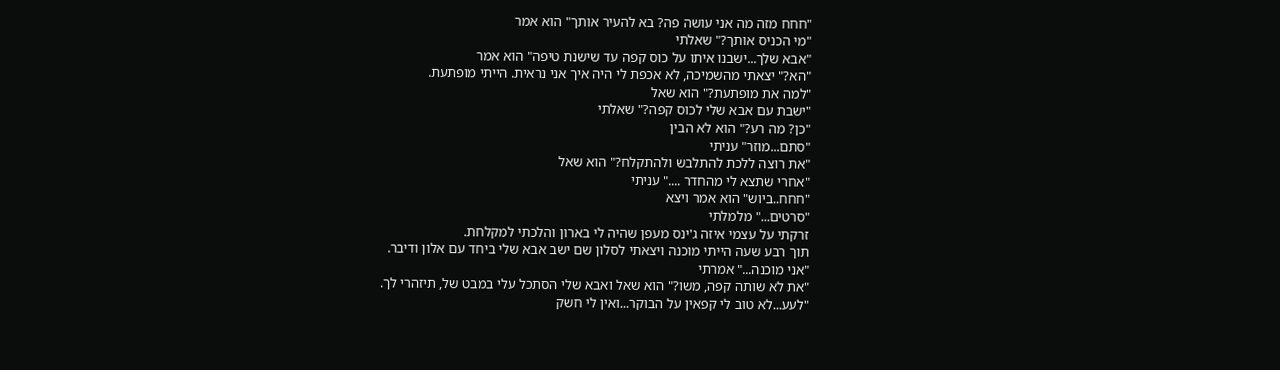"חחח מזה מה אני עושה פה? בא להעיר אותך" הוא אמר
"מי הכניס אותך?" שאלתי
"אבא שלך...ישבנו איתו על כוס קפה עד שישנת טיפה" הוא אמר
"הא?" יצאתי מהשמיכה, לא אכפת לי היה איך אני נראית. הייתי מופתעת.
"למה את מופתעת?" הוא שאל
"ישבת עם אבא שלי לכוס קפה?" שאלתי
"כן? מה רע?" הוא לא הבין
"סתם...מוזר" עניתי
"את רוצה ללכת להתלבש ולהתקלח?" הוא שאל
"אחרי שתצא לי מהחדר ...." עניתי
"חחח..ביוש" הוא אמר ויצא
"סרטים..." מלמלתי
זרקתי על עצמי איזה ג'ינס מעפן שהיה לי בארון והלכתי למקלחת.
תוך רבע שעה הייתי מוכנה ויצאתי לסלון שם ישב אבא שלי ביחד עם אלון ודיבר.
"אני מוכנה..." אמרתי
"את לא שותה קפה, משו?" הוא שאל ואבא שלי הסתכל עלי במבט של, תיזהרי לך.
"לעע...לא טוב לי קפאין על הבוקר...ואין לי חשק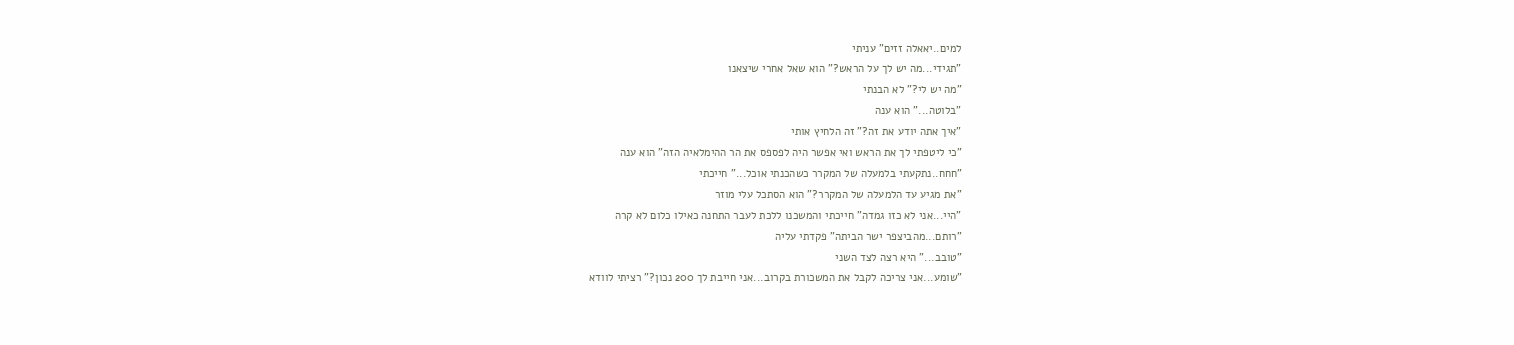למים..יאאלה זזים" עניתי
"תגידי...מה יש לך על הראש?" הוא שאל אחרי שיצאנו
"מה יש לי?" לא הבנתי
"בלוטה..." הוא ענה
"איך אתה יודע את זה?" זה הלחיץ אותי
"כי ליטפתי לך את הראש ואי אפשר היה לפספס את הר ההימלאיה הזה" הוא ענה
"חחח..נתקעתי בלמעלה של המקרר כשהכנתי אוכל..." חייכתי
"את מגיע עד הלמעלה של המקרר?" הוא הסתכל עלי מוזר
"היי...אני לא כזו גמדה" חייכתי והמשכנו ללכת לעבר התחנה כאילו כלום לא קרה
"רותם...מהביצפר ישר הביתה" פקדתי עליה
"טובב..." היא רצה לצד השני
"שומע...אני צריכה לקבל את המשכורת בקרוב...אני חייבת לך 200 נכון?" רציתי לוודא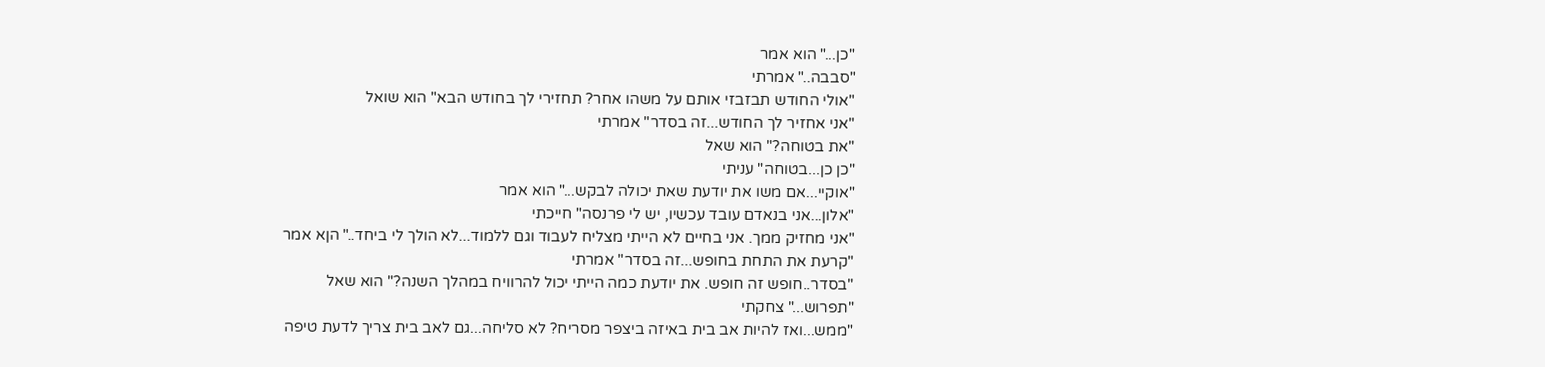"כן..." הוא אמר
"סבבה.." אמרתי
"אולי החודש תבזבזי אותם על משהו אחר? תחזירי לך בחודש הבא" הוא שואל
"אני אחזיר לך החודש...זה בסדר" אמרתי
"את בטוחה?" הוא שאל
"כן כן...בטוחה" עניתי
"אוקיי...אם משו את יודעת שאת יכולה לבקש..." הוא אמר
"אלון...אני בנאדם עובד עכשיו, יש לי פרנסה" חייכתי
"אני מחזיק ממך. אני בחיים לא הייתי מצליח לעבוד וגם ללמוד...לא הולך לי ביחד.." הןא אמר
"קרעת את התחת בחופש...זה בסדר" אמרתי
"בסדר..חופש זה חופש. את יודעת כמה הייתי יכול להרוויח במהלך השנה?" הוא שאל
"תפרוש..." צחקתי
"ממש...ואז להיות אב בית באיזה ביצפר מסריח? לא סליחה...גם לאב בית צריך לדעת טיפה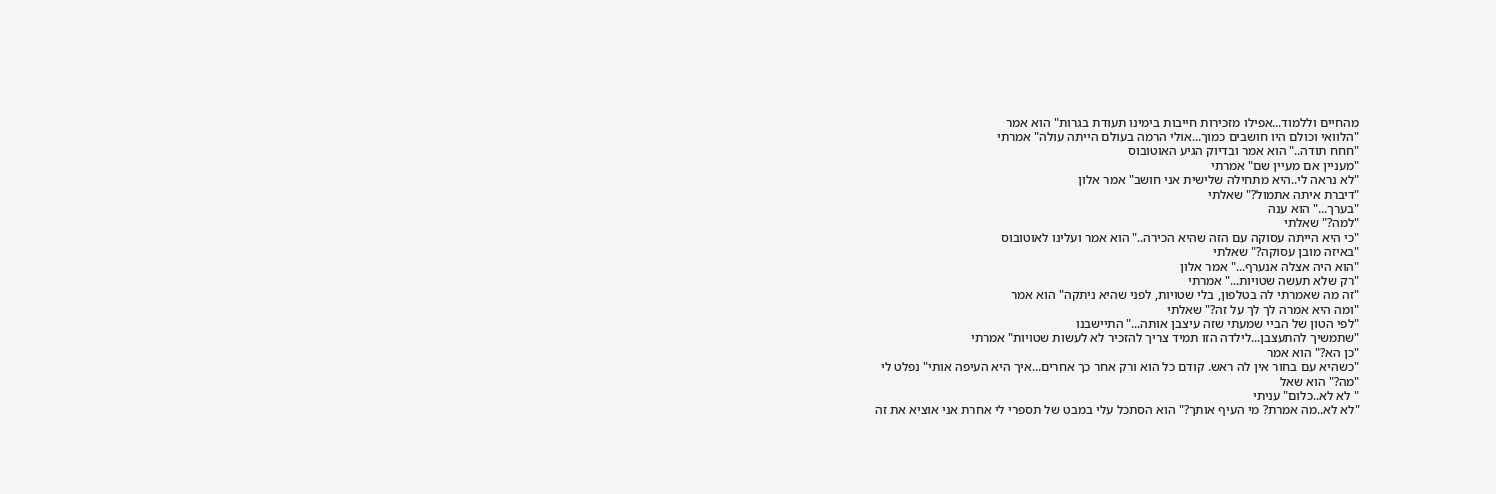מהחיים וללמוד...אפילו מזכירות חייבות בימינו תעודת בגרות" הוא אמר
"הלוואי וכולם היו חושבים כמוך...אולי הרמה בעולם הייתה עולה" אמרתי
"חחח תודה.." הוא אמר ובדיוק הגיע האוטובוס
"מעניין אם מעיין שם" אמרתי
"לא נראה לי..היא מתחילה שלישית אני חושב" אמר אלון
"דיברת איתה אתמול?" שאלתי
"בערך..." הוא ענה
"למה?" שאלתי
"כי היא הייתה עסוקה עם הזה שהיא הכירה.." הוא אמר ועלינו לאוטובוס
"באיזה מובן עסוקה?" שאלתי
"הוא היה אצלה אנערף..." אמר אלון
"רק שלא תעשה שטויות..." אמרתי
"זה מה שאמרתי לה בטלפון, בלי שטויות, לפני שהיא ניתקה" הוא אמר
"ומה היא אמרה לך לך על זה?" שאלתי
"לפי הטון של הביי שמעתי שזה עיצבן אותה..." התיישבנו
"שתמשיך להתעצבן...לילדה הזו תמיד צריך להזכיר לא לעשות שטויות" אמרתי
"כן הא?" הוא אמר
"כשהיא עם בחור אין לה ראש. קודם כל הוא ורק אחר כך אחרים...איך היא העיפה אותי" נפלט לי
"מה?" הוא שאל
" לא לא..כלום" עניתי
"לא לא..מה אמרת? מי העיף אותך?" הוא הסתכל עלי במבט של תספרי לי אחרת אני אוציא את זה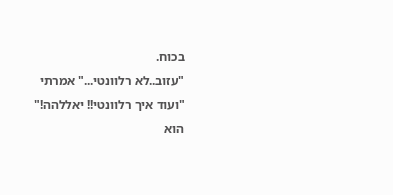בכוח.
"עזוב..לא רלוונטי..." אמרתי
"ועוד איך רלוונטי!! יאללהה!" הוא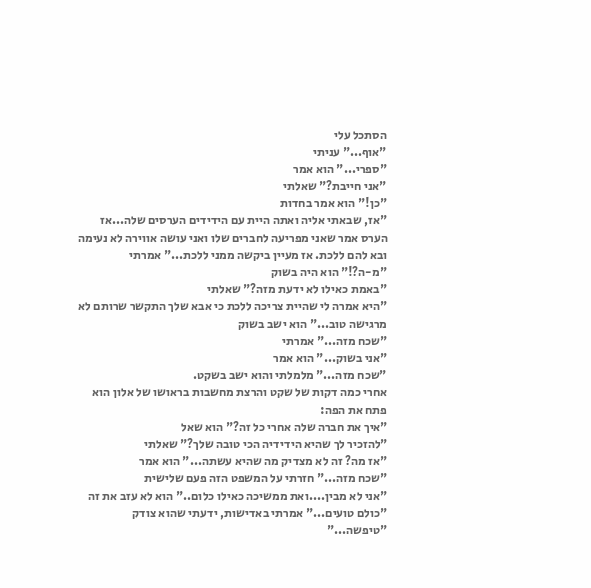הסתכל עלי
"אוף..." עניתי
"ספרי..." הוא אמר
"אני חייבת?" שאלתי
"כן!" הוא אמר בחדות
"אז, שבאתי אליה ואתה היית עם הידידים הערסים שלה...אז הערס אמר שאני מפריעה לחברים שלו ואני עושה אווירה לא נעימה ובא להם ללכת. אז מעיין ביקשה ממני ללכת..." אמרתי
"מ-ה?!" הוא היה בשוק
"באמת כאילו לא ידעת מזה?" שאלתי
"היא אמרה לי שהיית צריכה ללכת כי אבא שלך התקשר שרותם לא מרגישה טוב..." הוא ישב בשוק
"שכח מזה..." אמרתי
"אני בשוק..." הוא אמר
"שכח מזה..." מלמלתי והוא ישב בשקט.
אחרי כמה דקות של שקט והרצת מחשבות בראושו של אלון הוא פתח את הפה:
"איך את חברה שלה אחרי כל זה?" הוא שאל
"להזכיר לך שהיא הידידיה הכי טובה שלך?" שאלתי
"אז מה? זה לא מצדיק מה שהיא עשתה..." הוא אמר
"שכח מזה..." חזרתי על המשפט הזה פעם שלישית
"אני לא מבין....ואת ממשיכה כאילו כלום.." הוא לא עזב את זה
"כולם טועים..." אמרתי באדישות, ידעתי שהוא צודק
"טיפשה..."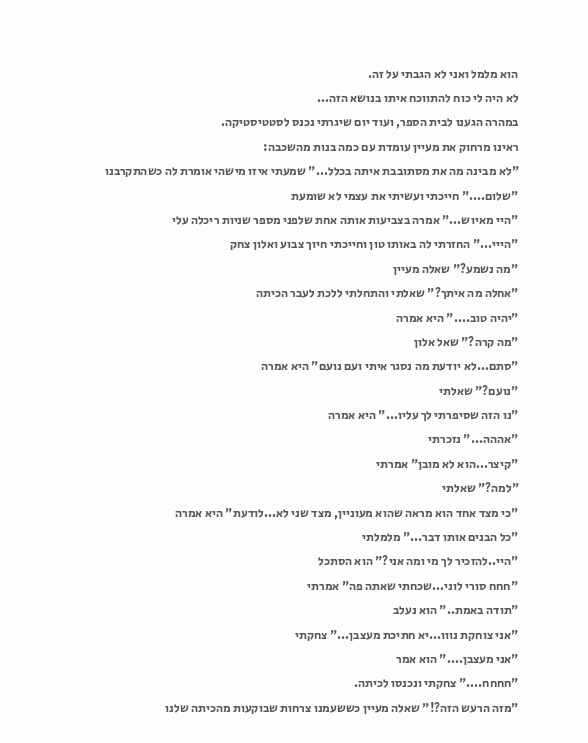הוא מלמל ואני לא הגבתי על זה.
לא היה לי כוח להתווכח איתו בנושא הזה...
במהרה הגענו לבית הספר, ועוד יום שיגרתי נכנס לסטטיסטיקה.
ראינו מרחוק את מעיין עומדת עם כמה בנות מהשכבה:
"לא מבינה מה את מסתובבת איתה בכלל..." שמעתי איזו מישהי אומרת לה כשהתקרבנו
"שלום...." חייכתי ועשיתי את עצמי לא שומעת
"היי מאיוש..." אמרה בצביעות אותה אחת שלפני מספר שניות ריכלה עלי
"הייי..." החזרתי לה באותו טון וחייכתי חיוך צבוע ואלון צחק
"מה נשמע?" שאלה מעיין
"אחלה מה איתך?" שאלתי והתחלתי ללכת לעבר הכיתה
"יהיה טוב...." היא אמרה
"מה קרה?" שאל אלון
"סתם...לא יודעת מה נסגר איתי ועם נועם" היא אמרה
"נועם?" שאלתי
"נו הזה שסיפרתי לך עליו..." היא אמרה
"אההה..." נזכרתי
"קיצר...הוא לא מובן" אמרתי
"למה?" שאלתי
"כי מצד אחד הוא מראה שהוא מעוניין, מצד שני לא...לודעת" היא אמרה
"כל הבנים אותו דבר..." מלמלתי
"היי..להזכיר לך מי ומה אני?" הוא הסתכל
"חחח סורי לוני...שכחתי שאתה פה" אמרתי
"תודה באמת.." הוא נעלב
"אני צוחקת נווו...יא חתיכת מעצבן..." צחקתי
"אני מעצבן...." הוא אמר
"חחחח...." צחקתי ונכנסו לכיתה.
"מזה הרעש הזה?!" שאלה מעיין כששעמנו צרחות שבוקעות מהכיתה שלנו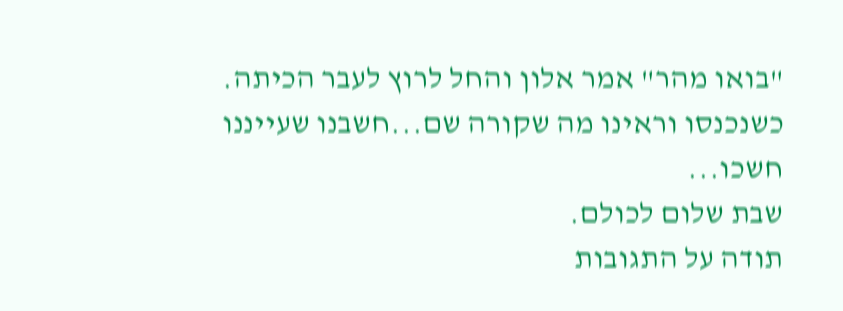"בואו מהר" אמר אלון והחל לרוץ לעבר הכיתה.
כשנכנסו וראינו מה שקורה שם...חשבנו שעייננו חשכו...
שבת שלום לכולם.
תודה על התגובות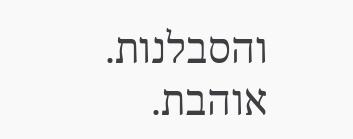והסבלנות.
אוהבת.